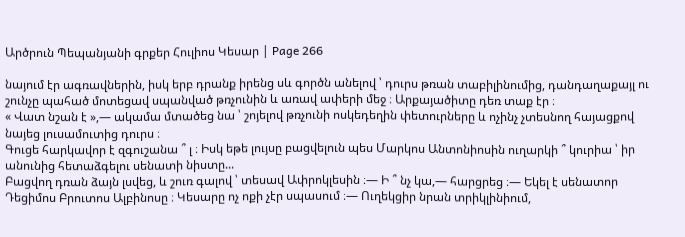Արծրուն Պեպանյանի գրքեր Հուլիոս Կեսար | Page 266

նայում էր ագռավներին, իսկ երբ դրանք իրենց սև գործն անելով ՝ դուրս թռան տաբիլինումից, դանդաղաքայլ ու շունչը պահած մոտեցավ սպանված թռչունին և առավ ափերի մեջ ։ Արքայածիտը դեռ տաք էր ։
« Վատ նշան է »,— ակամա մտածեց նա ՝ շոյելով թռչունի ոսկեդեղին փետուրները և ոչինչ չտեսնող հայացքով նայեց լուսամուտից դուրս ։
Գուցե հարկավոր է զգուշանա ՞ լ ։ Իսկ եթե լույսը բացվելուն պես Մարկոս Անտոնիոսին ուղարկի ՞ կուրիա ՝ իր անունից հետաձգելու սենատի նիստը...
Բացվող դռան ձայն լսվեց, և շուռ գալով ՝ տեսավ Ափրոկլեսին ։— Ի ՞ նչ կա,— հարցրեց ։— Եկել է սենատոր Դեցիմոս Բրուտոս Ալբինոսը ։ Կեսարը ոչ ոքի չէր սպասում ։— Ուղեկցիր նրան տրիկլինիում,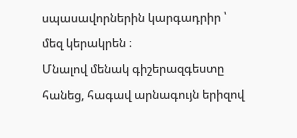սպասավորներին կարգադրիր ՝ մեզ կերակրեն ։
Մնալով մենակ գիշերազգեստը հանեց, հագավ արնագույն երիզով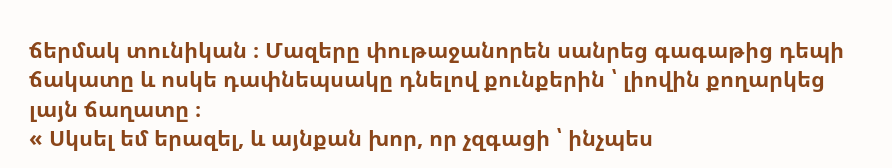ճերմակ տունիկան ։ Մազերը փութաջանորեն սանրեց գագաթից դեպի ճակատը և ոսկե դափնեպսակը դնելով քունքերին ՝ լիովին քողարկեց լայն ճաղատը ։
« Սկսել եմ երազել, և այնքան խոր, որ չզգացի ՝ ինչպես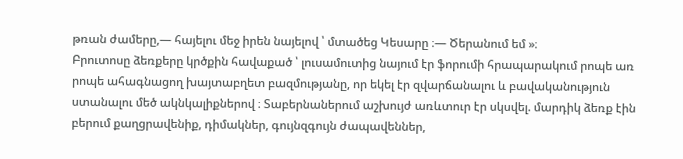թռան ժամերը,— հայելու մեջ իրեն նայելով ՝ մտածեց Կեսարը ։— Ծերանում եմ »։
Բրուտոսը ձեռքերը կրծքին հավաքած ՝ լուսամուտից նայում էր ֆորումի հրապարակում րոպե առ րոպե ահագնացող խայտաբղետ բազմությանը, որ եկել էր զվարճանալու և բավականություն ստանալու մեծ ակնկալիքներով ։ Տաբերնաներում աշխույժ առևտուր էր սկսվել. մարդիկ ձեռք էին բերում քաղցրավենիք, դիմակներ, գույնզգույն ժապավեններ,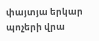փայտյա երկար պոչերի վրա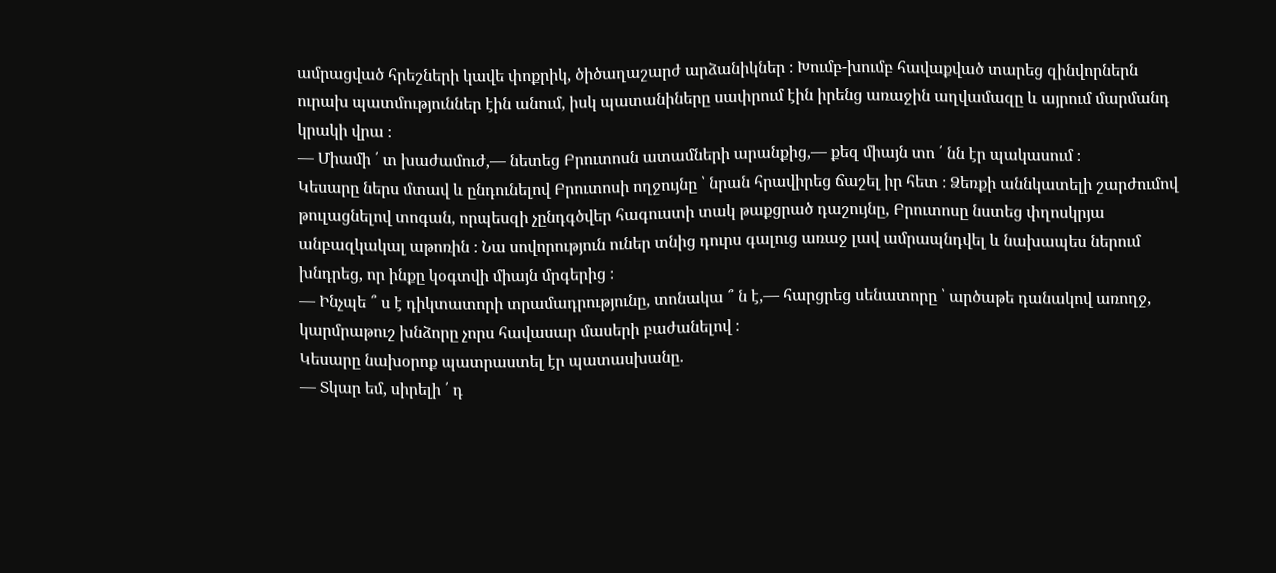ամրացված հրեշների կավե փոքրիկ, ծիծաղաշարժ արձանիկներ ։ Խումբ-խումբ հավաքված տարեց զինվորներն ուրախ պատմություններ էին անում, իսկ պատանիները սափրում էին իրենց առաջին աղվամազը և այրում մարմանդ կրակի վրա ։
— Միամի ՛ տ խաժամուժ,— նետեց Բրուտոսն ատամների արանքից,— քեզ միայն տո ՛ նն էր պակասում ։
Կեսարը ներս մտավ և ընդունելով Բրուտոսի ողջույնը ՝ նրան հրավիրեց ճաշել իր հետ ։ Ձեռքի աննկատելի շարժումով թուլացնելով տոգան, որպեսզի չընդգծվեր հագուստի տակ թաքցրած դաշույնը, Բրուտոսը նստեց փղոսկրյա անբազկակալ աթոռին ։ Նա սովորություն ուներ տնից դուրս գալուց առաջ լավ ամրապնդվել և նախապես ներում խնդրեց, որ ինքը կօգտվի միայն մրգերից ։
— Ինչպե ՞ ս է դիկտատորի տրամադրությունը, տոնակա ՞ ն է,— հարցրեց սենատորը ՝ արծաթե դանակով առողջ, կարմրաթուշ խնձորը չորս հավասար մասերի բաժանելով ։
Կեսարը նախօրոք պատրաստել էր պատասխանը.
— Տկար եմ, սիրելի ՛ դ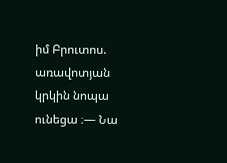իմ Բրուտոս. առավոտյան կրկին նոպա ունեցա ։— Նա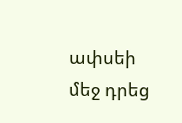ափսեի մեջ դրեց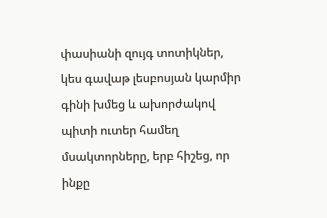փասիանի զույգ տոտիկներ, կես գավաթ լեսբոսյան կարմիր գինի խմեց և ախորժակով պիտի ուտեր համեղ մսակտորները, երբ հիշեց, որ ինքը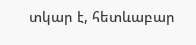տկար է, հետևաբար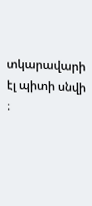տկարավարի էլ պիտի սնվի ։